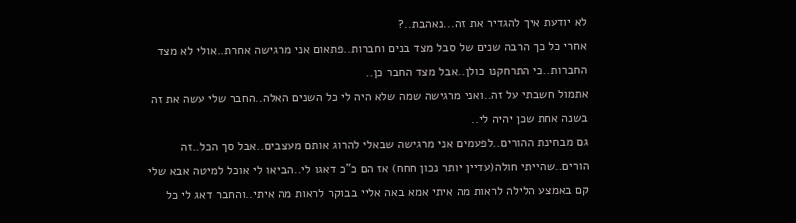לא יודעת איך להגדיר את זה...נאהבת..?
אחרי כל כך הרבה שנים של סבל מצד בנים וחברות..פתאום אני מרגישה אחרת..אולי לא מצד החברות..כי התרחקנו כולן..אבל מצד החבר כן..
אתמול חשבתי על זה..ואני מרגישה שמה שלא היה לי כל השנים האלה..החבר שלי עשה את זה בשנה אחת שכן יהיה לי..
גם מבחינת ההורים..לפעמים אני מרגישה שבאלי להרוג אותם מעצבים..אבל סך הכל..זה הורים..שהייתי חולה(עדיין יותר נכון חחח) אז הם כ"כ דאגו לי..הביאו לי אוכל למיטה אבא שלי קם באמצע הלילה לראות מה איתי אמא באה אליי בבוקר לראות מה איתי..והחבר דאג לי כל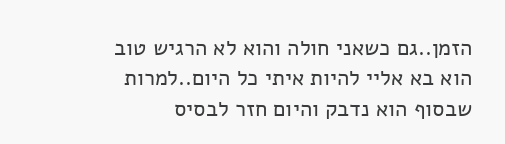הזמן..גם כשאני חולה והוא לא הרגיש טוב הוא בא אליי להיות איתי כל היום..למרות שבסוף הוא נדבק והיום חזר לבסיס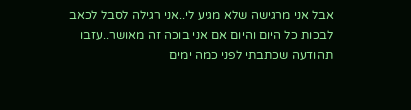אבל אני מרגישה שלא מגיע לי..אני רגילה לסבל לכאב לבכות כל היום והיום אם אני בוכה זה מאושר..עזבו תהודעה שכתבתי לפני כמה ימים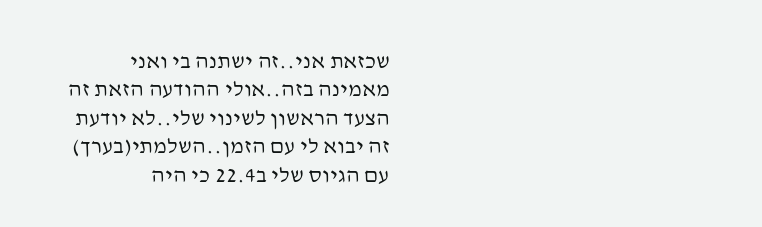שכזאת אני..זה ישתנה בי ואני מאמינה בזה..אולי ההודעה הזאת זה הצעד הראשון לשינוי שלי..לא יודעת זה יבוא לי עם הזמן..השלמתי(בערך) עם הגיוס שלי ב22.4 כי היה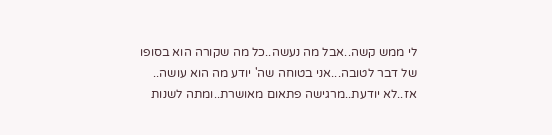לי ממש קשה..אבל מה נעשה..כל מה שקורה הוא בסופו של דבר לטובה...אני בטוחה שה' יודע מה הוא עושה..
אז..לא יודעת..מרגישה פתאום מאושרת..ומתה לשנות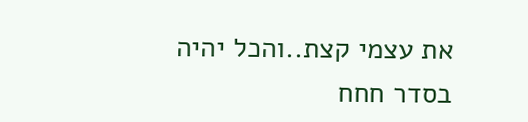את עצמי קצת..והכל יהיה בסדר חחח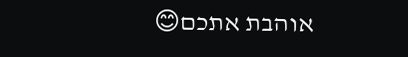אוהבת אתכם😊